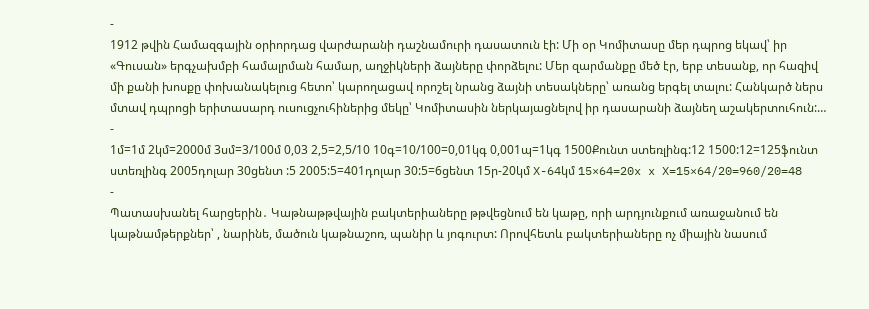-
1912 թվին Համազգային օրիորդաց վարժարանի դաշնամուրի դասատուն էի: Մի օր Կոմիտասը մեր դպրոց եկավ՝ իր «Գուսան» երգչախմբի համալրման համար, աղջիկների ձայները փորձելու: Մեր զարմանքը մեծ էր, երբ տեսանք, որ հազիվ մի քանի խոսքը փոխանակելուց հետո՝ կարողացավ որոշել նրանց ձայնի տեսակները՝ առանց երգել տալու: Հանկարծ ներս մտավ դպրոցի երիտասարդ ուսուցչուհիներից մեկը՝ Կոմիտասին ներկայացնելով իր դասարանի ձայնեղ աշակերտուհուն:…
-
1մ=1մ 2կմ=2000մ 3սմ=3/100մ 0,03 2,5=2,5/10 10գ=10/100=0,01կգ 0,001պ=1կգ 1500Քունտ ստեռլինգ:12 1500:12=125ֆունտ ստեռլինգ 2005դոլար 30ցենտ :5 2005:5=401դոլար 30:5=6ցենտ 15ր-20կմ X-64կմ 15×64=20x x X=15×64/20=960/20=48
-
Պատասխանել հարցերին․ Կաթնաթթվային բակտերիաները թթվեցնում են կաթը, որի արդյունքում առաջանում են կաթնամթերքներ՝ , նարինե, մածուն կաթնաշոռ, պանիր և յոգուրտ: Որովհետև բակտերիաները ոչ միային նասում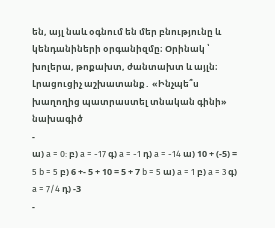են, այլ նաև օգնում են մեր բնությունը և կենդանիների օրգանիզմը։ Oրինակ ՝ խոլերա, թոքախտ, ժանտախտ և այլն։ Լրացուցիչ աշխատանք․ «Ինչպե՞ս խաղողից պատրաստել տնական գինի» նախագիծ
-
ա) a = 0: բ) a = -17 գ) a = -1 դ) a = -14 ա) 10 + (-5) = 5 b = 5 բ) 6 +- 5 + 10 = 5 + 7 b = 5 ա) a = 1 բ) a = 3 գ) a = 7/4 դ) -3
-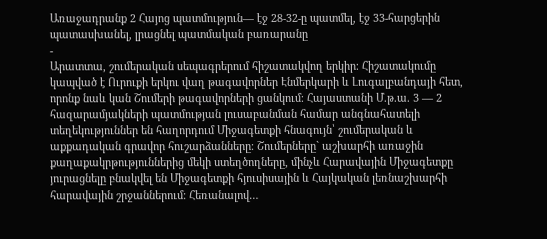Առաջադրանք 2 Հայոց պատմություն— էջ 28-32-ը պատմել, էջ 33-հարցերին պատասխանել, լրացնել պատմական բառարանը
-
Արատտա, շումերական սեպագրերում հիշատակվող երկիր։ Հիշատակումը կապված է Ուրուքի երկու վաղ թագավորներ Էնմերկարի և Լուգալբանդայի հետ, որոնք նաև կան Շումերի թագավորների ցանկում։ Հայաստանի Մ.թ.ա. 3 — 2 հազարամյակների պատմության լուսաբանման համար անգնահատելի տեղեկություններ են հաղորդում Միջագետքի հնագույն՝ շումերական և աքքադական գրավոր հուշարձանները։ Շումերները` աշխարհի առաջին քաղաքակրթություններից մեկի ստեղծողները, մինչև Հարավային Միջագետքը յուրացնելը բնակվել են Միջագետքի հյուսիսային և Հայկական լեռնաշխարհի հարավային շրջաններում։ Հեռանալով…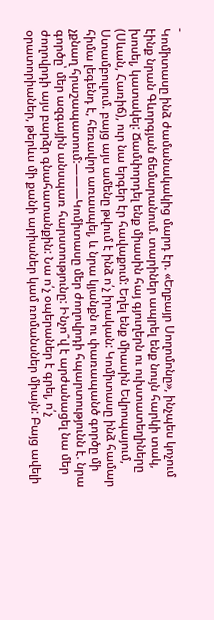-
Կոմիտասը ինձ ժամանակակից մարդ էր. «Եղբայր Սողոմոնը», ինչպես կոչում էինք նրան Գևորգյան ճեմարանում. տարիներ ապրել ենք նույն հարկի տակ, խոսել, կատակել: Ճամփորդել ենք միասին հայ գյուղերն ու ուխտատեղիները (Սևան, Հառիճ), ուր նա երգեր էր հավաքում: Եղել ենք միասին Եվրոպայում, Ստամբուլում. բայց այս ամենը թվում է ինձ ո՛չ իրական: Կոմիտասը ինձ համար հիմա լեգենդ է, հեռավոր առասպել, և նրա կյանքն ու փառապանծ գործը մի չքնաղ հրաշապատում:———Կոմիտասը մեր ժողովրդի հպարտությունն է. նրա գործը՝ մեր ազգային անսպառ հարստությունը: Ինչո՞վ է արժանացել նա մեր ժողովրդի այս բարձր գնահատանքին: Նա ո՛չ օպերաներ է գրել, ո՛չ օրատորիաներ, թերևս մի քանի արիաներ կամ ռոմանսներ միայն: Բայց ավելի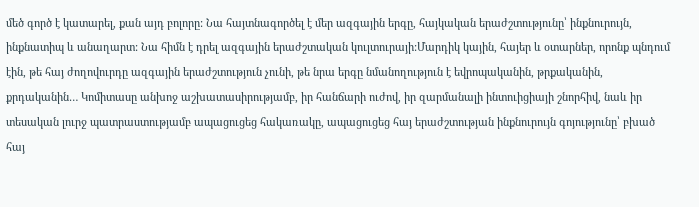մեծ գործ է կատարել, քան այդ բոլորը: Նա հայտնագործել է մեր ազգային երգը, հայկական երաժշտությունը՝ ինքնուրույն, ինքնատիպ և անաղարտ: Նա հիմն է դրել ազգային երաժշտական կուլտուրայի:Մարդիկ կային, հայեր և օտարներ, որոնք պնդում էին, թե հայ ժողովուրդը ազգային երաժշտություն չունի, թե նրա երգը նմանողություն է եվրոպականին, թրքականին, քրդականին… Կոմիտասը անխոջ աշխատասիրությամբ, իր հանճարի ուժով, իր զարմանալի ինտուիցիայի շնորհիվ, նաև իր տեսական լուրջ պատրաստությամբ ապացուցեց հակառակը, ապացուցեց հայ երաժշտության ինքնուրույն գոյությունը՝ բխած հայ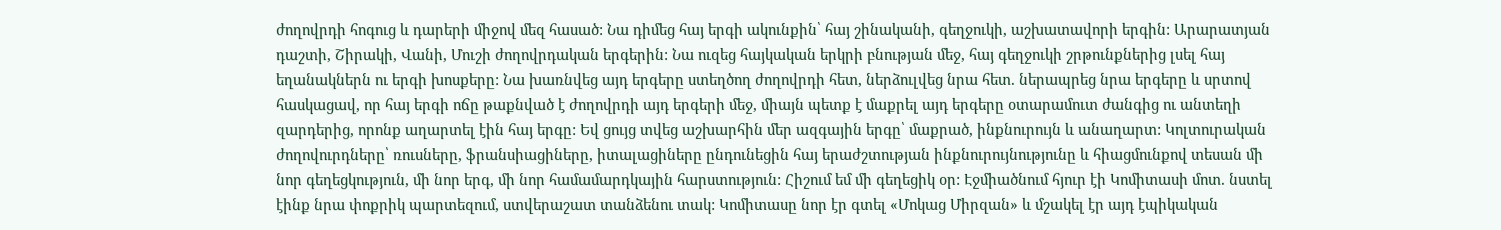ժողովրդի հոգուց և դարերի միջով մեզ հասած: Նա դիմեց հայ երգի ակունքին՝ հայ շինականի, գեղջուկի, աշխատավորի երգին: Արարատյան դաշտի, Շիրակի, Վանի, Մուշի ժողովրդական երգերին: Նա ուզեց հայկական երկրի բնության մեջ, հայ գեղջուկի շրթունքներից լսել հայ եղանակներն ու երգի խոսքերը: Նա խառնվեց այդ երգերը ստեղծող ժողովրդի հետ, ներձուլվեց նրա հետ. ներապրեց նրա երգերը և սրտով հասկացավ, որ հայ երգի ոճը թաքնված է ժողովրդի այդ երգերի մեջ, միայն պետք է մաքրել այդ երգերը օտարամուտ ժանգից ու անտեղի զարդերից, որոնք աղարտել էին հայ երգը: Եվ ցույց տվեց աշխարհին մեր ազգային երգը՝ մաքրած, ինքնուրույն և անաղարտ: Կոլտուրական ժողովուրդները՝ ռուսները, ֆրանսիացիները, իտալացիները ընդունեցին հայ երաժշտության ինքնուրույնությունը և հիացմունքով տեսան մի նոր գեղեցկություն, մի նոր երգ, մի նոր համամարդկային հարստություն: Հիշում եմ մի գեղեցիկ օր: Էջմիածնում հյուր էի Կոմիտասի մոտ. նստել էինք նրա փոքրիկ պարտեզում, ստվերաշատ տանձենու տակ: Կոմիտասը նոր էր գտել «Մոկաց Միրզան» և մշակել էր այդ էպիկական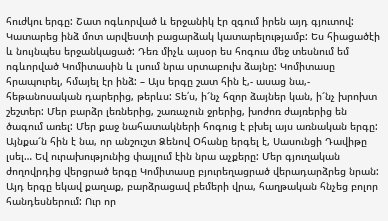հուժկու երգը: Շատ ոգևորված և երջանիկ էր զգում իրեն այդ գյուտով: Կատարեց ինձ մոտ արվեստի բացարձակ կատարելությամբ: Ես հիացածէի և նույնպես երջանկացած: Դեռ միչև այսօր ես հոգուս մեջ տեսնում եմ ոգևորված Կոմիտասին և լսում նրա սրտաբուխ ձայնը: Կոմիտասը հրապուրել, հմայել էր ինձ: – Այս երգը շատ հին է,- ասաց նա,- հեթանոսական դարերից, թերևս: Տե՛ս, ի՜նչ հզոր ձայներ կան, ի՜նչ խրոխտ շեշտեր: Մեր բարձր լեռներից, շառաչուն ջրերից, խոժոռ ժայռերից են ծագում առել: Մեր քաջ նահատակների հոգուց է բխել այս առնական երգը: Այնքա՜ն հին է նա, որ անշուշտ Ձենով Օհանը երգել է, Սասունցի Դավիթը լսել… Եվ ուրախությունից փայլում էին նրա աչքերը: Մեր գյուղական ժողովրդից վերցրած երգը Կոմիտասը բյուրեղացրած վերադարձրեց նրան: Այդ երգը եկավ քաղաք, բարձրացավ բեմերի վրա, հաղթական հնչեց բոլոր հանդեսներում: Ուր որ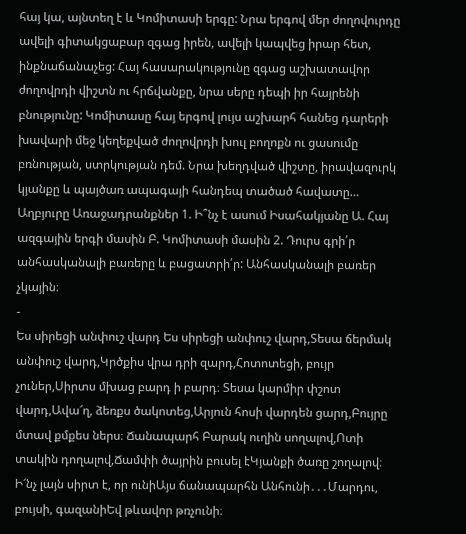հայ կա, այնտեղ է և Կոմիտասի երգը: Նրա երգով մեր ժողովուրդը ավելի գիտակցաբար զգաց իրեն, ավելի կապվեց իրար հետ, ինքնաճանաչեց: Հայ հասարակությունը զգաց աշխատավոր ժողովրդի վիշտն ու հրճվանքը, նրա սերը դեպի իր հայրենի բնությունը: Կոմիտասը հայ երգով լույս աշխարհ հանեց դարերի խավարի մեջ կեղեքված ժողովրդի խուլ բողոքն ու ցասումը բռնության, ստրկության դեմ. Նրա խեղդված վիշտը, իրավազուրկ կյանքը և պայծառ ապագայի հանդեպ տածած հավատը… Աղբյուրը Առաջադրանքներ 1. Ի՞նչ է ասում Իսահակյանը Ա. Հայ ազգային երգի մասին Բ. Կոմիտասի մասին 2. Դուրս գրի՛ր անհասկանալի բառերը և բացատրի՛ր: Անհասկանալի բառեր չկային։
-
Ես սիրեցի անփուշ վարդ Ես սիրեցի անփուշ վարդ,Տեսա ճերմակ անփուշ վարդ,Կրծքիս վրա դրի զարդ,Հոտոտեցի, բույր չուներ,Սիրտս մխաց բարդ ի բարդ։ Տեսա կարմիր փշոտ վարդ,Ավա՜ղ, ձեռքս ծակոտեց,Արյուն հոսի վարդեն ցարդ,Բույրը մտավ քմքես ներս։ Ճանապարհ Բարակ ուղին սողալով,Ոտի տակին դողալով,Ճամփի ծայրին բուսել էԿյանքի ծառը շողալով։ Ի՜նչ լայն սիրտ է, որ ունիԱյս ճանապարհն Անհունի․․․Մարդու, բույսի, գազանիԵվ թևավոր թռչունի։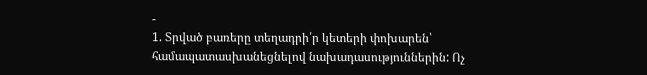-
1. Տրված բառերը տեղադրի՛ր կետերի փոխարեն՝ համապատասխանեցնելով նախադասություններին: Ոչ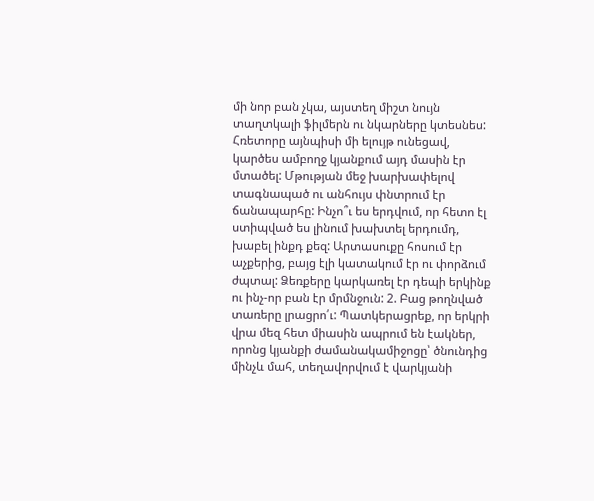մի նոր բան չկա, այստեղ միշտ նույն տաղտկալի ֆիլմերն ու նկարները կտեսնես: Հռետորը այնպիսի մի ելույթ ունեցավ, կարծես ամբողջ կյանքում այդ մասին էր մտածել: Մթության մեջ խարխափելով տագնապած ու անհույս փնտրում էր ճանապարհը: Ինչո՞ւ ես երդվում, որ հետո էլ ստիպված ես լինում խախտել երդումդ, խաբել ինքդ քեզ: Արտասուքը հոսում էր աչքերից, բայց էլի կատակում էր ու փորձում ժպտալ: Ձեռքերը կարկառել էր դեպի երկինք ու ինչ-որ բան էր մրմնջուն: 2. Բաց թողնված տառերը լրացրո՛ւ: Պատկերացրեք, որ երկրի վրա մեզ հետ միասին ապրում են էակներ, որոնց կյանքի ժամանակամիջոցը՝ ծնունդից մինչև մահ, տեղավորվում է վարկյանի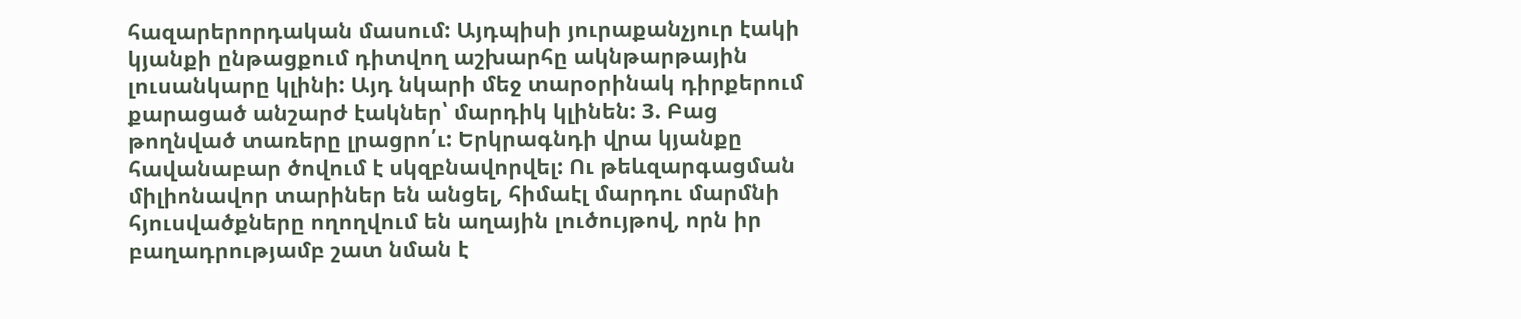հազարերորդական մասում: Այդպիսի յուրաքանչյուր էակի կյանքի ընթացքում դիտվող աշխարհը ակնթարթային լուսանկարը կլինի: Այդ նկարի մեջ տարօրինակ դիրքերում քարացած անշարժ էակներ՝ մարդիկ կլինեն: 3. Բաց թողնված տառերը լրացրո՛ւ: Երկրագնդի վրա կյանքը հավանաբար ծովում է սկզբնավորվել: Ու թեևզարգացման միլիոնավոր տարիներ են անցել, հիմաէլ մարդու մարմնի հյուսվածքները ողողվում են աղային լուծույթով, որն իր բաղադրությամբ շատ նման է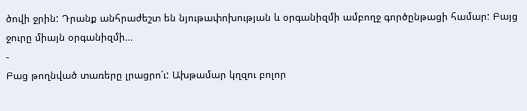ծովի ջրին: Դրանք անհրաժեշտ են նյութափոխության և օրգանիզմի ամբողջ գործընթացի համար: Բայց ջուրը միայն օրգանիզմի…
-
Բաց թողնված տառերը լրացրո՛ւ: Ախթամար կղզու բոլոր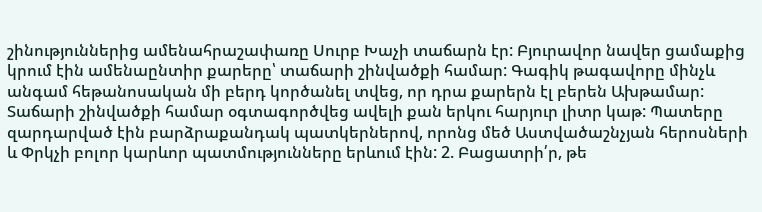շինություններից ամենահրաշափառը Սուրբ Խաչի տաճարն էր: Բյուրավոր նավեր ցամաքից կրում էին ամենաընտիր քարերը՝ տաճարի շինվածքի համար: Գագիկ թագավորը մինչև անգամ հեթանոսական մի բերդ կործանել տվեց, որ դրա քարերն էլ բերեն Ախթամար: Տաճարի շինվածքի համար օգտագործվեց ավելի քան երկու հարյուր լիտր կաթ: Պատերը զարդարված էին բարձրաքանդակ պատկերներով, որոնց մեծ Աստվածաշնչյան հերոսների և Փրկչի բոլոր կարևոր պատմությունները երևում էին: 2. Բացատրի՛ր, թե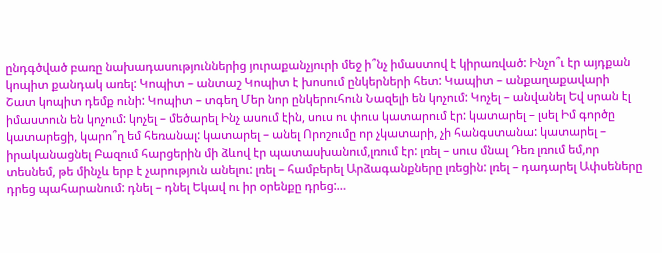ընդգծված բառը նախադասություններից յուրաքանչյուրի մեջ ի՞նչ իմաստով է կիրառված: Ինչո՞ւ էր այդքան կոպիտ քանդակ առել: Կոպիտ – անտաշ Կոպիտ է խոսում ընկերների հետ: Կապիտ – անքաղաքավարի Շատ կոպիտ դեմք ունի: Կոպիտ – տգեղ Մեր նոր ընկերուհուն Նազելի են կոչում: Կոչել – անվանել Եվ սրան էլ իմաստուն են կոչում: կոչել – մեծարել Ինչ ասում էին, սուս ու փուս կատարում էր: կատարել – լսել Իմ գործը կատարեցի, կարո՞ղ եմ հեռանալ: կատարել – անել Որոշումը որ չկատարի, չի հանգստանա: կատարել – իրականացնել Բազում հարցերին մի ձևով էր պատասխանում,լռում էր: լռել – սուս մնալ Դեռ լռում եմ,որ տեսնեմ, թե մինչև երբ է չարություն անելու: լռել – համբերել Արձագանքները լռեցին: լռել – դադարել Ափսեները դրեց պահարանում: դնել – դնել Եկավ ու իր օրենքը դրեց:…